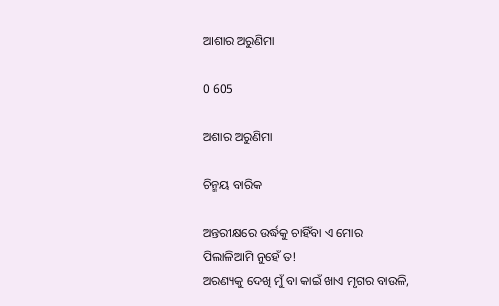ଆଶାର ଅରୁଣିମା

0 605

ଅଶାର ଅରୁଣିମା

ଚିନ୍ମୟ ବାରିକ

ଅନ୍ତରୀକ୍ଷରେ ଉର୍ଦ୍ଧକୁ ଚାହିଁବା ଏ ମୋର
ପିଲାଳିଆମି ନୁହେଁ ତ!
ଅରଣ୍ୟକୁ ଦେଖି ମୁଁ ବା କାଇଁ ଖାଏ ମୃଗର ବାଉଳି,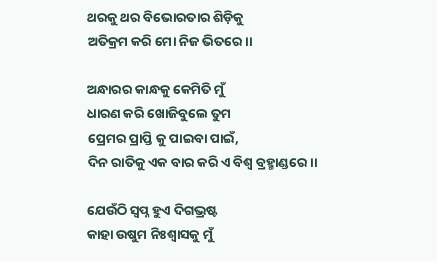ଥରକୁ ଥର ବିଭୋରତାର ଶିଡ଼ିକୁ
ଅତିକ୍ରମ କରି ମୋ ନିଜ ଭିତରେ।।

ଅନ୍ଧାରର କାନ୍ଧକୁ କେମିତି ମୁଁ
ଧାରଣ କରି ଖୋଜିବୁଲେ ତୁମ
ପ୍ରେମର ପ୍ରାପ୍ତି କୁ ପାଇବା ପାଇଁ,
ଦିନ ରାତିକୁ ଏକ ବାର କରି ଏ ବିଶ୍ଵ ବ୍ରହ୍ମାଣ୍ଡରେ।।

ଯେଉଁଠି ସ୍ୱପ୍ନ ହୁଏ ଦିଗଭ୍ରଷ୍ଟ
କାହା ଉଷୁମ ନିଃଶ୍ୱାସକୁ ମୁଁ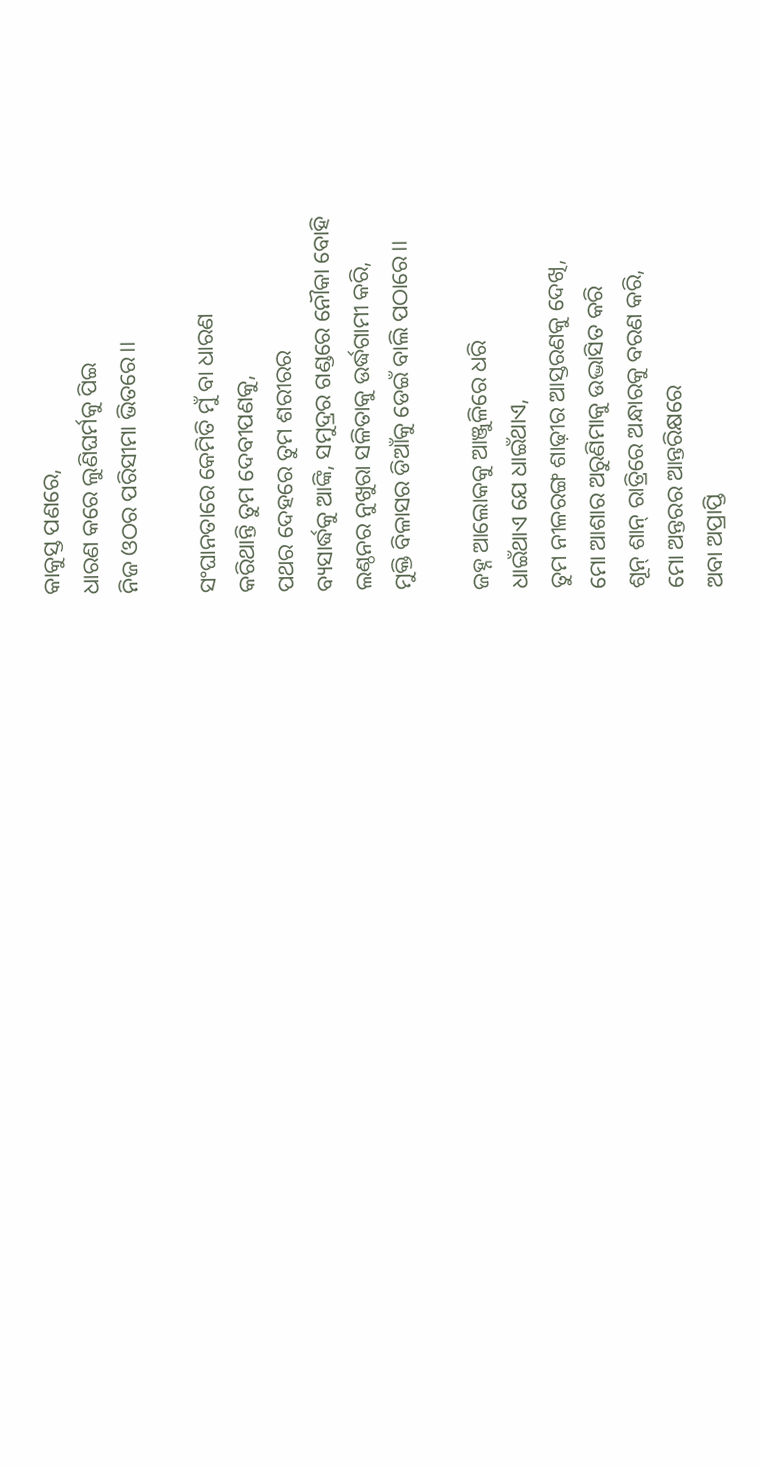କାକୁସ୍ତ ପଣରେ,
ଧାରଣ କରେ ଲୁଣିଘର୍ମକୁ ପିଇ
ନିଜ ଓଠର ପରିସୀମା ଭିତରେ।।

ସଂଘାନତାରେ କେମିତି ମୁଁ ବା ଧାରଣ
କରିଥାନ୍ତି ତୁମ ଦେବୀପଣକୁ,
ପଥର ଦେହରେ ତୁମ ଶରୀରର
ବ୍ୟସାର୍ଦ୍ଧକୁ ଆଙ୍କି, ସମୁଦ୍ରର ଗଣ୍ଡରେ ନୌକା ବୋହି
ଲଣ୍ଠନର ନୁଖୁରା ସଳିତାକୁ ଉର୍ଦ୍ଧଗାମୀ କରି,
ମୁକ୍ତି ବିଳାସର ଡିଆଁକୁ ଡେଇଁ ବାଲି ପଠାରେ।।

ଜହ୍ନ ଆଲୋକକୁ ଆଞ୍ଜୁଳିରେ ଧରି
ଧାଇଁଥାଏ ଯେ ଧାଇଁଥାଏ,
ତୁମ ନୀଳରଙ୍ଗ ଶାଢ଼ୀର ଆସ୍ତରଣକୁ ଦେଖି,
ମୋ ଆଶାର ଅରୁଣିମାକୁ ଉଦ୍ଭାସିତ କରି
ଶୂନ୍ ଶାନ୍ ରାତ୍ରିରେ ଅନ୍ଧାରକୁ ବରଣ କରି,
ମୋ ଅନ୍ତରର ଆନ୍ତରିକ୍ଷରେ
ଅବା ଅପ୍ରାପ୍ତି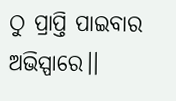ଠୁ ପ୍ରାପ୍ତି ପାଇବାର ଅଭିସ୍ପାରେ।।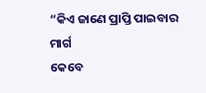“କିଏ ଜାଣେ ପ୍ରାପ୍ତି ପାଇବାର ମାର୍ଗ
କେବେ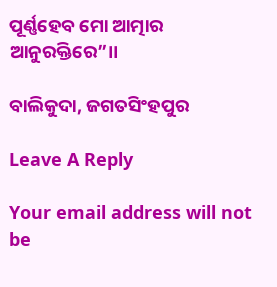ପୂର୍ଣ୍ଣହେବ ମୋ ଆତ୍ମାର ଆନୁରକ୍ତିରେ”।।

ବାଲିକୁଦା, ଜଗତସିଂହପୁର

Leave A Reply

Your email address will not be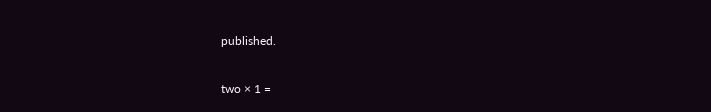published.

two × 1 =